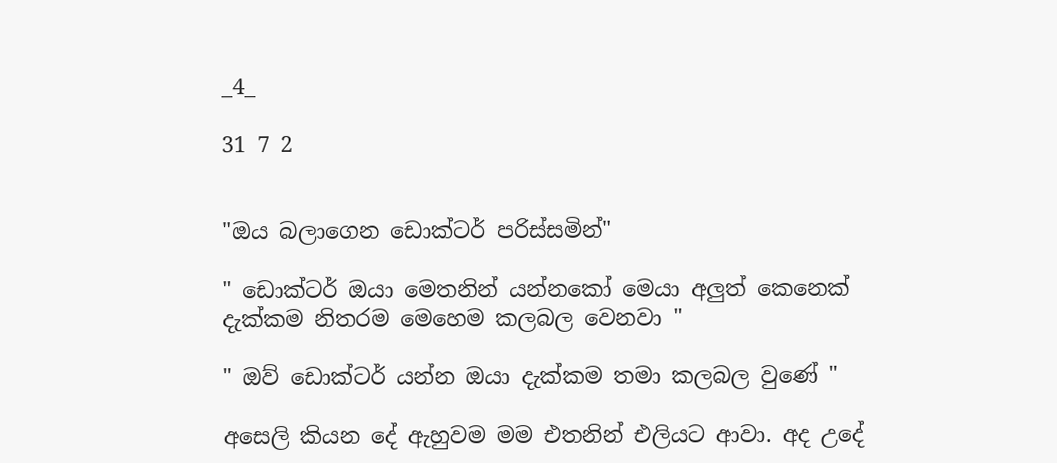_4_

31 7 2


"ඔය බලාගෙන ඩොක්ටර් පරිස්සමින්"

" ඩොක්ටර් ඔයා මෙතනින් යන්නකෝ මෙයා අලුත් කෙනෙක් දැක්කම නිතරම මෙහෙම කලබල වෙනවා "

" ඔව් ඩොක්ටර් යන්න ඔයා දැක්කම තමා කලබල වුණේ "

අසෙලි කියන දේ ඇහුවම මම එතනින් එලියට ආවා. අද උදේ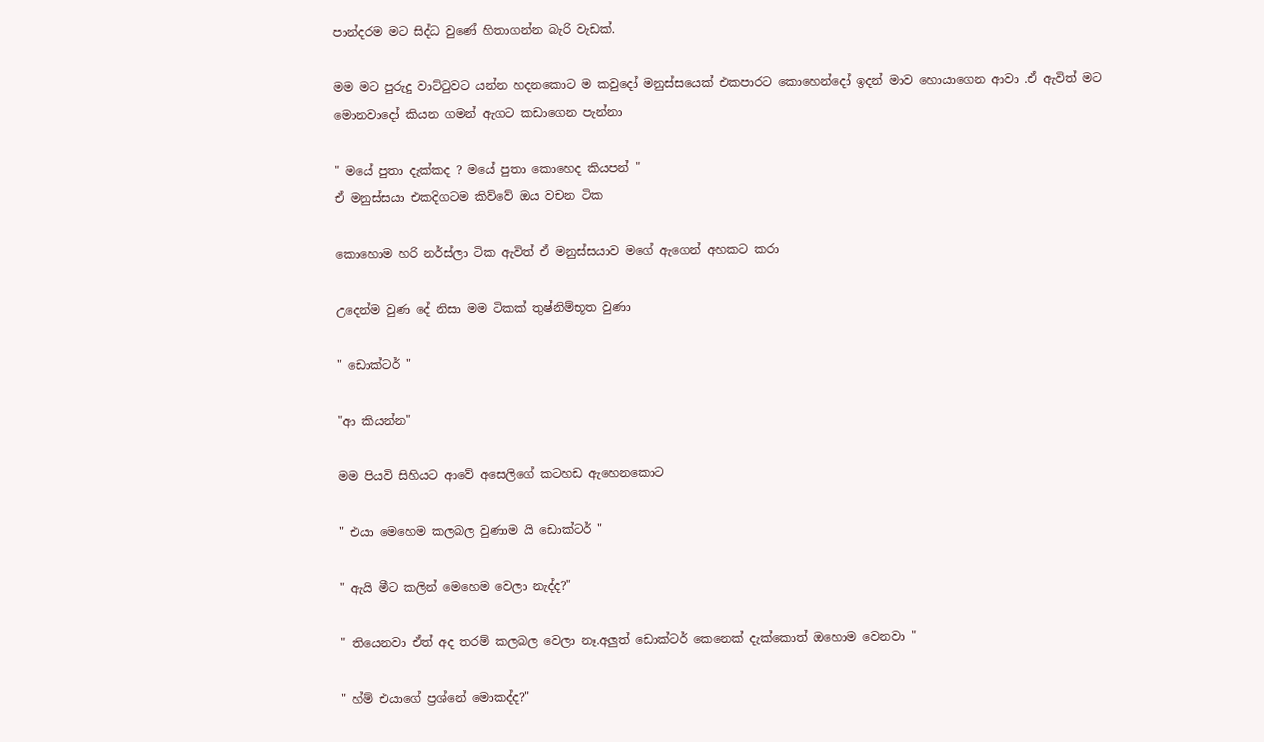පාන්දරම මට සිද්ධ වුණේ හිතාගන්න බැරි වැඩක්.

මම මට පුරුදු වාට්ටුවට යන්න හදනකොට ම කවුදෝ මනුස්සයෙක් එකපාරට කොහෙන්දෝ ඉදන් මාව හොයාගෙන ආවා .ඒ ඇවිත් මට මොනවාදෝ කියන ගමන් ඇගට කඩාගෙන පැන්නා

" මයේ පුතා දැක්කද ? මයේ පුතා කොහෙද කියපන් "
ඒ මනුස්සයා එකදිගටම කිව්වේ ඔය වචන ටික

කොහොම හරි නර්ස්ලා ටික ඇවිත් ඒ මනුස්සයාව මගේ ඇගෙන් අහකට කරා

උදෙන්ම වුණ දේ නිසා මම ටිකක් තුෂ්නිම්භූත වුණා

" ඩොක්ටර් "

"ආ කියන්න"

මම පියවි සිහියට ආවේ අසෙලිගේ කටහඩ ඇහෙනකොට

" එයා මෙහෙම කලබල වුණාම යි ඩොක්ටර් "

" ඇයි මීට කලින් මෙහෙම වෙලා නැද්ද?"

" තියෙනවා ඒත් අද තරම් කලබල වෙලා නෑ.අලුත් ඩොක්ටර් කෙනෙක් දැක්කොත් ඔහොම වෙනවා "

" හ්ම් එයාගේ ප්‍රශ්නේ මොකද්ද?"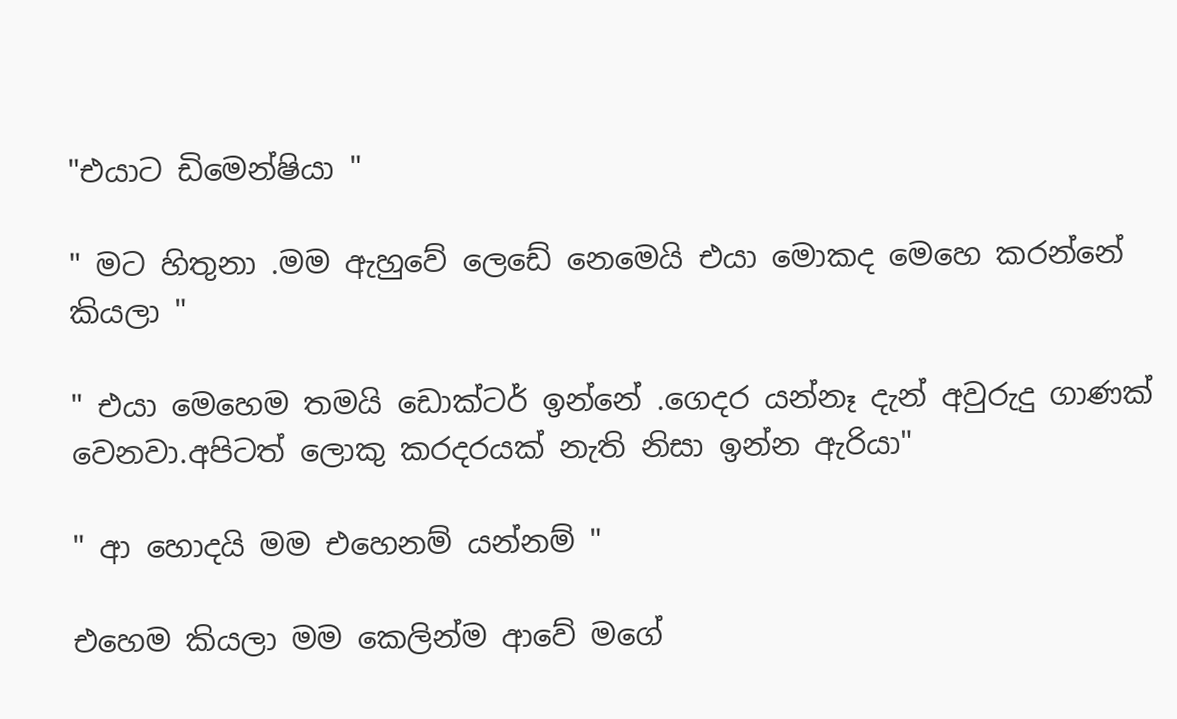"එයාට ඩිමෙන්ෂියා "

" මට හිතුනා .මම ඇහුවේ ලෙඩේ නෙමෙයි එයා මොකද මෙහෙ කරන්නේ කියලා "

" එයා මෙහෙම තමයි ඩොක්ටර් ඉන්නේ .ගෙදර යන්නෑ දැන් අවුරුදු ගාණක් වෙනවා.අපිටත් ලොකු කරදරයක් නැති නිසා ඉන්න ඇරියා"

" ආ හොදයි මම එහෙනම් යන්නම් "

එහෙම කියලා මම කෙලින්ම ආවේ මගේ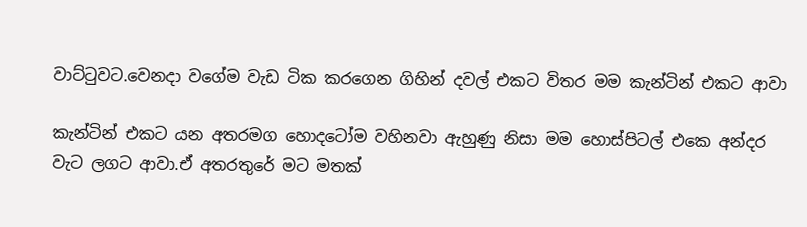වාට්ටුවට.වෙනදා වගේම වැඩ ටික කරගෙන ගිහින් දවල් එකට විතර මම කැන්ටින් එකට ආවා

කැන්ටින් එකට යන අතරමග හොදටෝම වහිනවා ඇහුණු නිසා මම හොස්පිටල් එකෙ අන්දර වැට ලගට ආවා.ඒ අතරතුරේ මට මතක්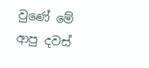වුණේ මේ ආපු දවස්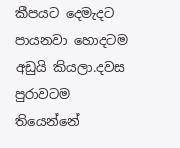කීපයට දෙමැදට පායනවා හොදටම අඩුයි කියලා.දවස පුරාවටම තියෙන්නේ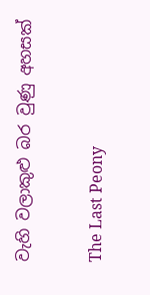වැහි වලාකුළු බර වුණු අහසක්

The Last Peony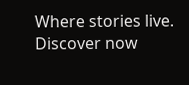Where stories live. Discover now